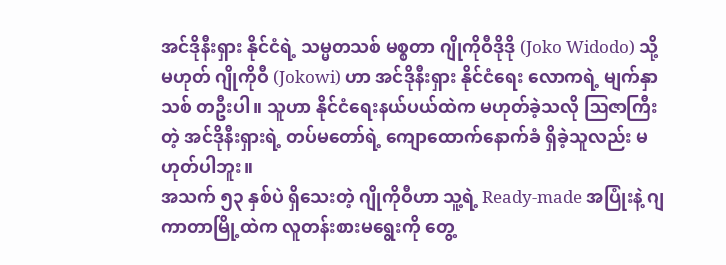အင်ဒိုနီးရှား နိုင်ငံရဲ့ သမ္မတသစ် မစ္စတာ ဂျိုကိုဝီဒိုဒို (Joko Widodo) သို့မဟုတ် ဂျိုကိုဝီ (Jokowi) ဟာ အင်ဒိုနီးရှား နိုင်ငံရေး လောကရဲ့ မျက်နှာသစ် တဦးပါ။ သူဟာ နိုင်ငံရေးနယ်ပယ်ထဲက မဟုတ်ခဲ့သလို ဩဇာကြီးတဲ့ အင်ဒိုနီးရှားရဲ့ တပ်မတော်ရဲ့ ကျောထောက်နောက်ခံ ရှိခဲ့သူလည်း မဟုတ်ပါဘူး။
အသက် ၅၃ နှစ်ပဲ ရှိသေးတဲ့ ဂျိုကိုဝီဟာ သူ့ရဲ့ Ready-made အပြုံးနဲ့ ဂျကာတာမြို့ထဲက လူတန်းစားမရွေးကို တွေ့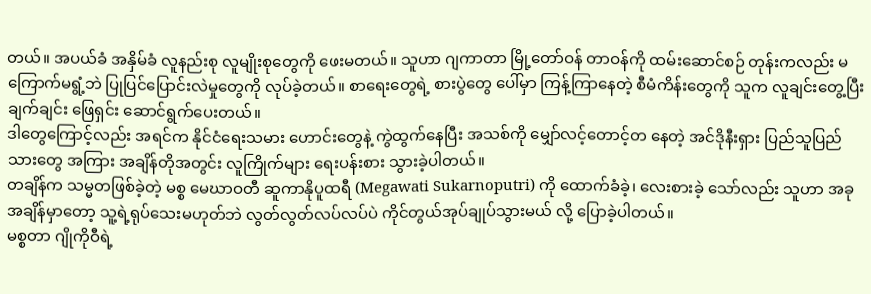တယ်။ အပယ်ခံ အနှိမ်ခံ လူနည်းစု လူမျိုးစုတွေကို ဖေးမတယ်။ သူဟာ ဂျကာတာ မြို့တော်ဝန် တာဝန်ကို ထမ်းဆောင်စဉ် တုန်းကလည်း မကြောက်မရွံ့ဘဲ ပြုပြင်ပြောင်းလဲမှုတွေကို လုပ်ခဲ့တယ်။ စာရေးတွေရဲ့ စားပွဲတွေ ပေါ်မှာ ကြန့်ကြာနေတဲ့ စီမံကိန်းတွေကို သူက လူချင်းတွေ့ပြီး ချက်ချင်း ဖြေရှင်း ဆောင်ရွက်ပေးတယ်။
ဒါတွေကြောင့်လည်း အရင်က နိုင်ငံရေးသမား ဟောင်းတွေနဲ့ ကွဲထွက်နေပြီး အသစ်ကို မျှော်လင့်တောင့်တ နေတဲ့ အင်ဒိုနီးရှား ပြည်သူပြည်သားတွေ အကြား အချိန်တိုအတွင်း လူကြိုက်များ ရေးပန်းစား သွားခဲ့ပါတယ်။
တချိန်က သမ္မတဖြစ်ခဲ့တဲ့ မစ္စ မေဃာဝတီ ဆူကာနိုပူထရီ (Megawati Sukarnoputri) ကို ထောက်ခံခဲ့၊ လေးစားခဲ့ သော်လည်း သူဟာ အခု အချိန်မှာတော့ သူ့ရဲ့ရုပ်သေးမဟုတ်ဘဲ လွတ်လွတ်လပ်လပ်ပဲ ကိုင်တွယ်အုပ်ချုပ်သွားမယ် လို့ ပြောခဲ့ပါတယ်။
မစ္စတာ ဂျိုကိုဝီရဲ့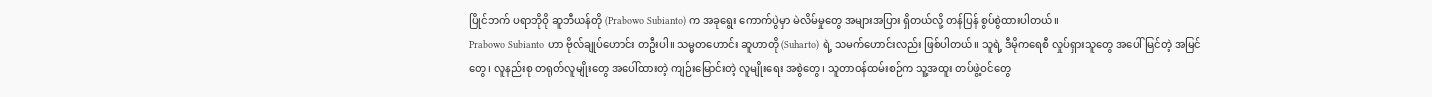ပြိုင်ဘက် ပရာဘိုဝို ဆူဘီယန်တို (Prabowo Subianto) က အခုရွေး ကောက်ပွဲမှာ မဲလိမ်မှုတွေ အများအပြား ရှိတယ်လို့ တန်ပြန် စွပ်စွဲထားပါတယ်။
Prabowo Subianto ဟာ ဗိုလ်ချုပ်ဟောင်း တဦးပါ။ သမ္မတဟောင်း ဆူဟာတို (Suharto) ရဲ့ သမက်ဟောင်းလည်း ဖြစ်ပါတယ်။ သူရဲ့ ဒီမိုကရေစီ လှုပ်ရှားသူတွေ အပေါ် မြင်တဲ့ အမြင်တွေ၊ လူနည်းစု တရုတ်လူမျိုးတွေ အပေါ်ထားတဲ့ ကျဉ်းမြောင်းတဲ့ လူမျိုးရေး အစွဲတွေ၊ သူတာဝန်ထမ်းစဉ်က သူ့အထူး တပ်ဖွဲ့ဝင်တွေ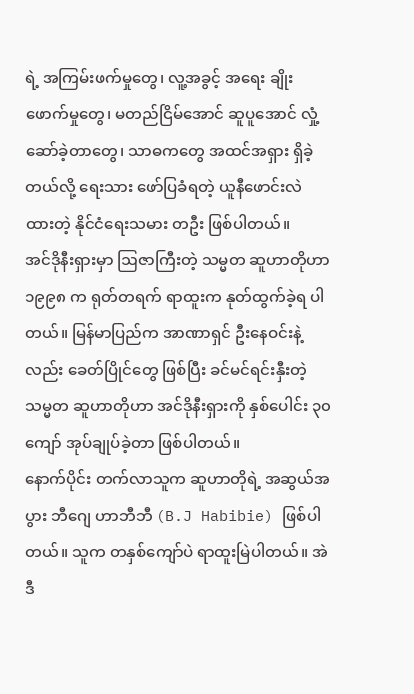ရဲ့ အကြမ်းဖက်မှုတွေ၊ လူ့အခွင့် အရေး ချိုးဖောက်မှုတွေ၊ မတည်ငြိမ်အောင် ဆူပူအောင် လှုံ့ဆော်ခဲ့တာတွေ၊ သာဓကတွေ အထင်အရှား ရှိခဲ့တယ်လို့ ရေးသား ဖော်ပြခံရတဲ့ ယူနီဖောင်းလဲ ထားတဲ့ နိုင်ငံရေးသမား တဦး ဖြစ်ပါတယ်။
အင်ဒိုနီးရှားမှာ ဩဇာကြီးတဲ့ သမ္မတ ဆူဟာတိုဟာ ၁၉၉၈ က ရုတ်တရက် ရာထူးက နုတ်ထွက်ခဲ့ရ ပါတယ်။ မြန်မာပြည်က အာဏာရှင် ဦးနေဝင်းနဲ့လည်း ခေတ်ပြိုင်တွေ ဖြစ်ပြီး ခင်မင်ရင်းနှီးတဲ့ သမ္မတ ဆူဟာတိုဟာ အင်ဒိုနီးရှားကို နှစ်ပေါင်း ၃၀ ကျော် အုပ်ချုပ်ခဲ့တာ ဖြစ်ပါတယ်။
နောက်ပိုင်း တက်လာသူက ဆူဟာတိုရဲ့ အဆွယ်အပွား ဘီဂျေ ဟာဘီဘီ (B.J Habibie) ဖြစ်ပါတယ်။ သူက တနှစ်ကျော်ပဲ ရာထူးမြဲပါတယ်။ အဲဒီ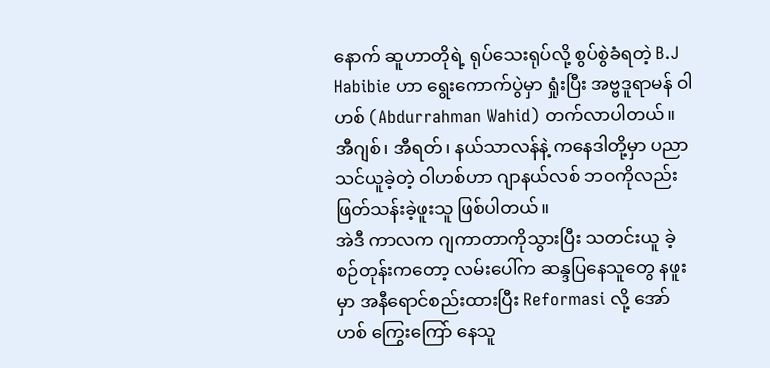နောက် ဆူဟာတိုရဲ့ ရုပ်သေးရုပ်လို့ စွပ်စွဲခံရတဲ့ B.J Habibie ဟာ ရွေးကောက်ပွဲမှာ ရှုံးပြီး အဗ္ဗဒူရာမန် ဝါဟစ် (Abdurrahman Wahid) တက်လာပါတယ်။ အီဂျစ်၊ အီရတ်၊ နယ်သာလန်နဲ့ ကနေဒါတို့မှာ ပညာသင်ယူခဲ့တဲ့ ဝါဟစ်ဟာ ဂျာနယ်လစ် ဘဝကိုလည်း ဖြတ်သန်းခဲ့ဖူးသူ ဖြစ်ပါတယ်။
အဲဒီ ကာလက ဂျကာတာကိုသွားပြီး သတင်းယူ ခဲ့စဉ်တုန်းကတော့ လမ်းပေါ်က ဆန္ဒပြနေသူတွေ နဖူးမှာ အနီရောင်စည်းထားပြီး Reformasi လို့ အော်ဟစ် ကြွေးကြော် နေသူ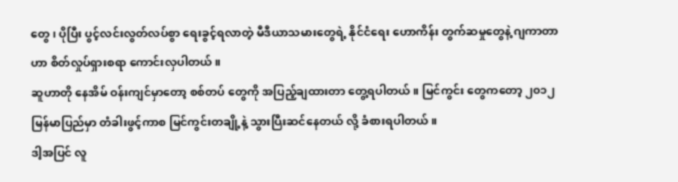တွေ၊ ပိုပြီး ပွင့်လင်းလွတ်လပ်စွာ ရေးခွင့်ရလာတဲ့ မီဒီယာသမားတွေရဲ့ နိုင်ငံရေး ဟောကိန်း တွက်ဆမှုတွေနဲ့ ဂျကာတာဟာ စိတ်လှုပ်ရှားစရာ ကောင်းလှပါတယ်။
ဆူဟာတို နေအိမ် ဝန်းကျင်မှာတော့ စစ်တပ် တွေကို အပြည့်ချထားတာ တွေ့ရပါတယ်။ မြင်ကွင်း တွေကတော့ ၂၀၁၂ မြန်မာပြည်မှာ တံခါးဖွင့်ကာစ မြင်ကွင်းတချို့နဲ့ သွားပြီးဆင်နေတယ် လို့ ခံစားရပါတယ်။
ဒါ့အပြင် လူ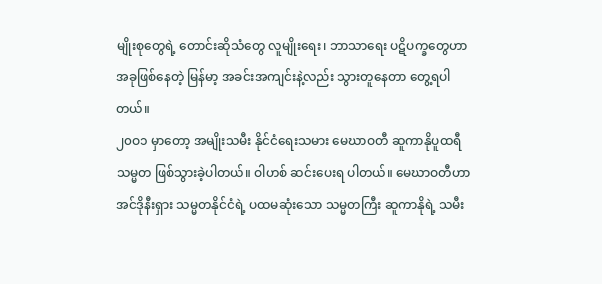မျိုးစုတွေရဲ့ တောင်းဆိုသံတွေ လူမျိုးရေး၊ ဘာသာရေး ပဋိပက္ခတွေဟာ အခုဖြစ်နေတဲ့ မြန်မာ့ အခင်းအကျင်းနဲ့လည်း သွားတူနေတာ တွေ့ရပါတယ်။
၂၀ဝ၁ မှာတော့ အမျိုးသမီး နိုင်ငံရေးသမား မေဃာဝတီ ဆူကာနိုပူထရီ သမ္မတ ဖြစ်သွားခဲ့ပါတယ်။ ဝါဟစ် ဆင်းပေးရ ပါတယ်။ မေဃာဝတီဟာ အင်ဒိုနီးရှား သမ္မတနိုင်ငံရဲ့ ပထမဆုံးသော သမ္မတကြီး ဆူကာနိုရဲ့ သမီး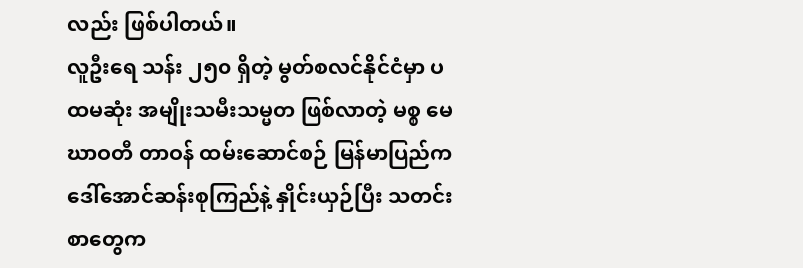လည်း ဖြစ်ပါတယ်။
လူဦးရေ သန်း ၂၅၀ ရှိတဲ့ မွတ်စလင်နိုင်ငံမှာ ပထမဆုံး အမျိုးသမီးသမ္မတ ဖြစ်လာတဲ့ မစ္စ မေဃာဝတီ တာဝန် ထမ်းဆောင်စဉ် မြန်မာပြည်က ဒေါ်အောင်ဆန်းစုကြည်နဲ့ နှိုင်းယှဉ်ပြီး သတင်းစာတွေက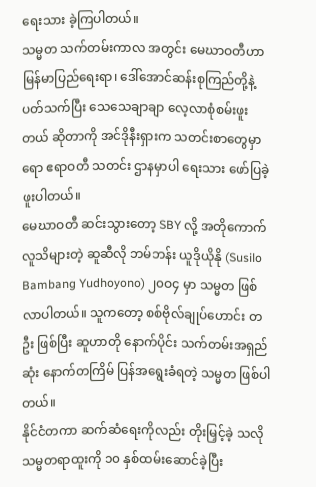ရေးသား ခဲ့ကြပါတယ်။
သမ္မတ သက်တမ်းကာလ အတွင်း မေဃာဝတီဟာ မြန်မာပြည်ရေးရာ၊ ဒေါ်အောင်ဆန်းစုကြည်တို့နဲ့ ပတ်သက်ပြီး သေသေချာချာ လေ့လာစုံစမ်းဖူးတယ် ဆိုတာကို အင်ဒိုနီးရှားက သတင်းစာတွေမှာရော ဧရာဝတီ သတင်း ဌာနမှာပါ ရေးသား ဖော်ပြခဲ့ဖူးပါတယ်။
မေဃာဝတီ ဆင်းသွားတော့ SBY လို့ အတိုကောက် လူသိများတဲ့ ဆူဆီလို ဘမ်ဘန်း ယူဒိုယိုနို (Susilo Bambang Yudhoyono) ၂၀ဝ၄ မှာ သမ္မတ ဖြစ်လာပါတယ်။ သူကတော့ စစ်ဗိုလ်ချုပ်ဟောင်း တဦး ဖြစ်ပြီး ဆူဟာတို နောက်ပိုင်း သက်တမ်းအရှည်ဆုံး နောက်တကြိမ် ပြန်အရွေးခံရတဲ့ သမ္မတ ဖြစ်ပါတယ်။
နိုင်ငံတကာ ဆက်ဆံရေးကိုလည်း တိုးမြှင့်ခဲ့ သလို သမ္မတရာထူးကို ၁၀ နှစ်ထမ်းဆောင်ခဲ့ပြီး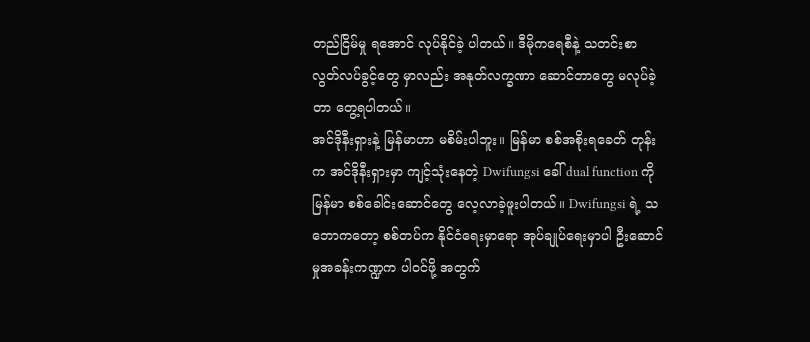တည်ငြိမ်မှု ရအောင် လုပ်နိုင်ခဲ့ ပါတယ်။ ဒီမိုကရေစီနဲ့ သတင်းစာ လွတ်လပ်ခွင့်တွေ မှာလည်း အနုတ်လက္ခဏာ ဆောင်တာတွေ မလုပ်ခဲ့တာ တွေ့ရပါတယ်။
အင်ဒိုနီးရှားနဲ့ မြန်မာဟာ မစိမ်းပါဘူး။ မြန်မာ စစ်အစိုးရခေတ် တုန်းက အင်ဒိုနီးရှားမှာ ကျင့်သုံးနေတဲ့ Dwifungsi ခေါ် dual function ကို မြန်မာ စစ်ခေါင်းဆောင်တွေ လေ့လာခဲ့ဖူးပါတယ်။ Dwifungsi ရဲ့ သဘောကတော့ စစ်တပ်က နိုင်ငံရေးမှာရော အုပ်ချုပ်ရေးမှာပါ ဦးဆောင်မှုအခန်းကဏ္ဍက ပါဝင်ဖို့ အတွက်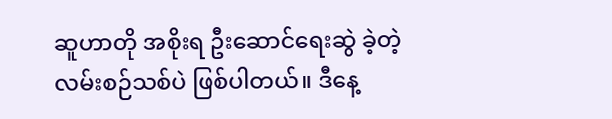ဆူဟာတို အစိုးရ ဦးဆောင်ရေးဆွဲ ခဲ့တဲ့ လမ်းစဉ်သစ်ပဲ ဖြစ်ပါတယ်။ ဒီနေ့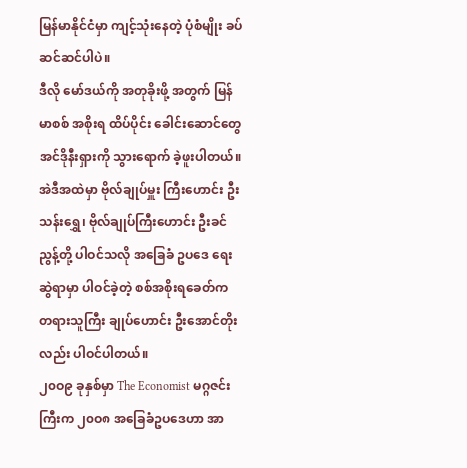မြန်မာနိုင်ငံမှာ ကျင့်သုံးနေတဲ့ ပုံစံမျိုး ခပ်ဆင်ဆင်ပါပဲ။
ဒီလို မော်ဒယ်ကို အတုခိုးဖို့ အတွက် မြန်မာစစ် အစိုးရ ထိပ်ပိုင်း ခေါင်းဆောင်တွေ အင်ဒိုနီးရှားကို သွားရောက် ခဲ့ဖူးပါတယ်။ အဲဒီအထဲမှာ ဗိုလ်ချုပ်မှူး ကြီးဟောင်း ဦးသန်းရွှေ၊ ဗိုလ်ချုပ်ကြီးဟောင်း ဦးခင်ညွန့်တို့ ပါဝင်သလို အခြေခံ ဥပဒေ ရေးဆွဲရာမှာ ပါဝင်ခဲ့တဲ့ စစ်အစိုးရခေတ်က တရားသူကြီး ချုပ်ဟောင်း ဦးအောင်တိုးလည်း ပါဝင်ပါတယ်။
၂၀ဝ၉ ခုနှစ်မှာ The Economist မဂ္ဂဇင်းကြီးက ၂၀ဝ၈ အခြေခံဥပဒေဟာ အာ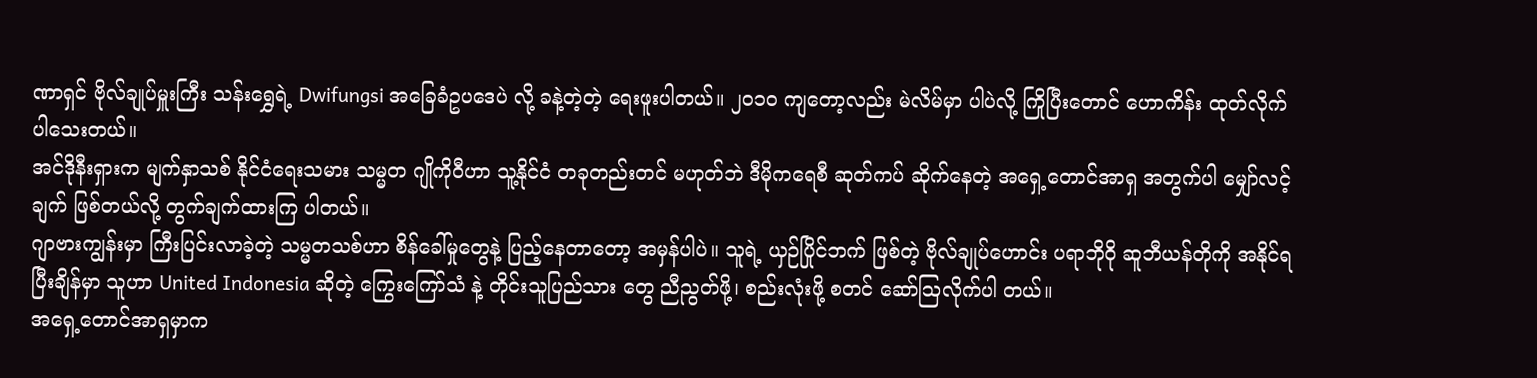ဏာရှင် ဗိုလ်ချုပ်မှူးကြီး သန်းရွှေရဲ့ Dwifungsi အခြေခံဥပဒေပဲ လို့ ခနဲ့တဲ့တဲ့ ရေးဖူးပါတယ်။ ၂၀၁၀ ကျတော့လည်း မဲလိမ်မှာ ပါပဲလို့ ကြိုပြီးတောင် ဟောကိန်း ထုတ်လိုက် ပါသေးတယ်။
အင်ဒိုနီးရှားက မျက်နှာသစ် နိုင်ငံရေးသမား သမ္မတ ဂျိုကိုဝီဟာ သူ့နိုင်ငံ တခုတည်းတင် မဟုတ်ဘဲ ဒီမိုကရေစီ ဆုတ်ကပ် ဆိုက်နေတဲ့ အရှေ့တောင်အာရှ အတွက်ပါ မျှော်လင့်ချက် ဖြစ်တယ်လို့ တွက်ချက်ထားကြ ပါတယ်။
ဂျာဗားကျွန်းမှာ ကြီးပြင်းလာခဲ့တဲ့ သမ္မတသစ်ဟာ စိန်ခေါ်မှုတွေနဲ့ ပြည့်နေတာတော့ အမှန်ပါပဲ။ သူရဲ့ ယှဉ်ပြိုင်ဘက် ဖြစ်တဲ့ ဗိုလ်ချုပ်ဟောင်း ပရာဘိုဝို ဆူဘီယန်တိုကို အနိုင်ရပြီးချိန်မှာ သူဟာ United Indonesia ဆိုတဲ့ ကြွေးကြော်သံ နဲ့ တိုင်းသူပြည်သား တွေ ညီညွတ်ဖို့၊ စည်းလုံးဖို့ စတင် ဆော်ဩလိုက်ပါ တယ်။
အရှေ့တောင်အာရှမှာက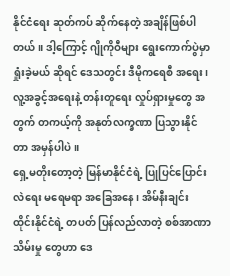နိုင်ငံရေး ဆုတ်ကပ် ဆိုက်နေတဲ့ အချိန်ဖြစ်ပါတယ်။ ဒါ့ကြောင့် ဂျိုကိုဝီများ ရွေးကောက်ပွဲမှာ ရှုံးခဲ့မယ် ဆိုရင် ဒေသတွင်း ဒီမိုကရေစီ အရေး၊ လူ့အခွင့်အရေးနဲ့ တန်းတူရေး လှုပ်ရှားမှုတွေ အတွက် တကယ့်ကို အနုတ်လက္ခဏာ ပြသွားနိုင်တာ အမှန်ပါပဲ။
ရှေ့မတိုးတော့တဲ့ မြန်မာနိုင်ငံရဲ့ ပြုပြင်ပြောင်းလဲရေး မရေမရာ အခြေအနေ၊ အိမ်နီးချင်း ထိုင်းနိုင်ငံရဲ့ တပတ် ပြန်လည်လာတဲ့ စစ်အာဏာသိမ်းမှု တွေဟာ ဒေ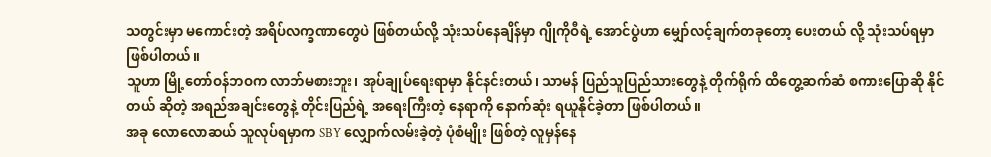သတွင်းမှာ မကောင်းတဲ့ အရိပ်လက္ခဏာတွေပဲ ဖြစ်တယ်လို့ သုံးသပ်နေချိန်မှာ ဂျိုကိုဝီရဲ့ အောင်ပွဲဟာ မျှော်လင့်ချက်တခုတော့ ပေးတယ် လို့ သုံးသပ်ရမှာ ဖြစ်ပါတယ်။
သူဟာ မြို့တော်ဝန်ဘဝက လာဘ်မစားဘူး၊ အုပ်ချုပ်ရေးရာမှာ နိုင်နင်းတယ်၊ သာမန် ပြည်သူပြည်သားတွေနဲ့ တိုက်ရိုက် ထိတွေ့ဆက်ဆံ စကားပြောဆို နိုင်တယ် ဆိုတဲ့ အရည်အချင်းတွေနဲ့ တိုင်းပြည်ရဲ့ အရေးကြီးတဲ့ နေရာကို နောက်ဆုံး ရယူနိုင်ခဲ့တာ ဖြစ်ပါတယ်။
အခု လောလောဆယ် သူလုပ်ရမှာက SBY လျှောက်လမ်းခဲ့တဲ့ ပုံစံမျိုး ဖြစ်တဲ့ လူမှန်နေ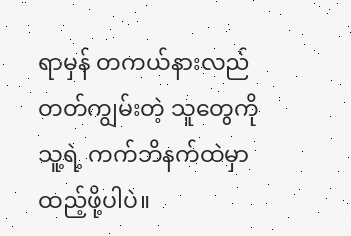ရာမှန် တကယ်နားလည် တတ်ကျွမ်းတဲ့ သူတွေကို သူ့ရဲ့ ကက်ဘိနက်ထဲမှာ ထည့်ဖို့ပါပဲ။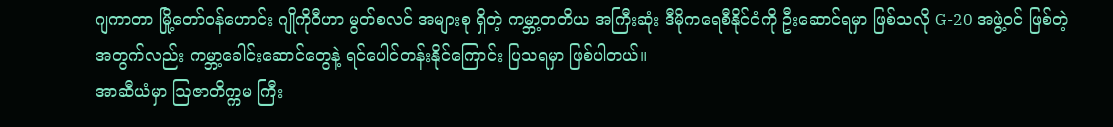ဂျကာတာ မြို့တော်ဝန်ဟောင်း ဂျိုကိုဝီဟာ မွတ်စလင် အများစု ရှိတဲ့ ကမ္ဘာ့တတိယ အကြီးဆုံး ဒီမိုကရေစီနိုင်ငံကို ဦးဆောင်ရမှာ ဖြစ်သလို G-20 အဖွဲ့ဝင် ဖြစ်တဲ့ အတွက်လည်း ကမ္ဘာ့ခေါင်းဆောင်တွေနဲ့ ရင်ပေါင်တန်းနိုင်ကြောင်း ပြသရမှာ ဖြစ်ပါတယ်။
အာဆီယံမှာ ဩဇာတိက္ကမ ကြီး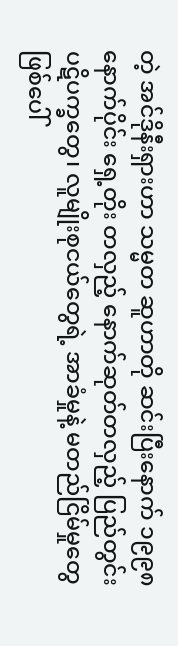တဲ့ အင်ဒိုနီးရှားဟာ သမ္မတ ဆူဟာတို ဆင်းပြီးနောက် ၁၉၉၈ နောက်ပိုင်း ရှေ့တိုး တလှည့် နောက်ဆုတ်တလှည့် ပြည်တွင်း ပဋိပက္ခတွေ၊ လူမျိုးစုငယ်တွေရဲ့ အာခံမှုနဲ့ မတည်ငြိမ်မှုတွေ ဖြစ်ပေါ်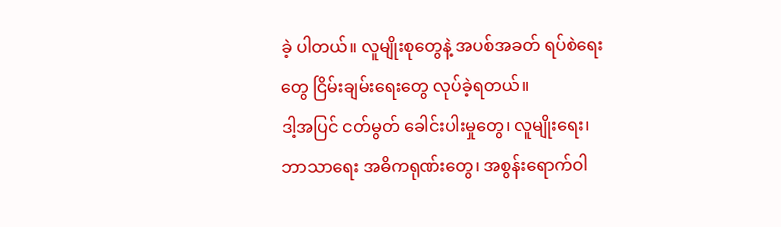ခဲ့ ပါတယ်။ လူမျိုးစုတွေနဲ့ အပစ်အခတ် ရပ်စဲရေးတွေ ငြိမ်းချမ်းရေးတွေ လုပ်ခဲ့ရတယ်။
ဒါ့အပြင် ငတ်မွတ် ခေါင်းပါးမှုတွေ၊ လူမျိုးရေး၊ ဘာသာရေး အဓိကရုဏ်းတွေ၊ အစွန်းရောက်ဝါ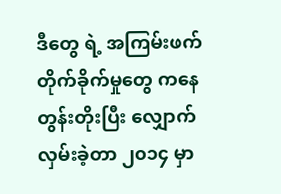ဒီတွေ ရဲ့ အကြမ်းဖက် တိုက်ခိုက်မှုတွေ ကနေ တွန်းတိုးပြီး လျှောက်လှမ်းခဲ့တာ ၂၀၁၄ မှာ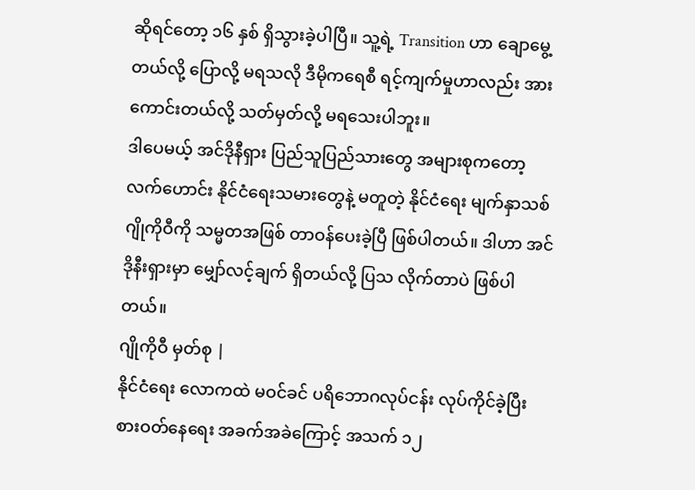ဆိုရင်တော့ ၁၆ နှစ် ရှိသွားခဲ့ပါပြီ။ သူ့ရဲ့ Transition ဟာ ချောမွေ့တယ်လို့ ပြောလို့ မရသလို ဒီမိုကရေစီ ရင့်ကျက်မှုဟာလည်း အားကောင်းတယ်လို့ သတ်မှတ်လို့ မရသေးပါဘူး။
ဒါပေမယ့် အင်ဒိုနီရှား ပြည်သူပြည်သားတွေ အများစုကတော့ လက်ဟောင်း နိုင်ငံရေးသမားတွေနဲ့ မတူတဲ့ နိုင်ငံရေး မျက်နှာသစ် ဂျိုကိုဝီကို သမ္မတအဖြစ် တာဝန်ပေးခဲ့ပြီ ဖြစ်ပါတယ်။ ဒါဟာ အင်ဒိုနီးရှားမှာ မျှော်လင့်ချက် ရှိတယ်လို့ ပြသ လိုက်တာပဲ ဖြစ်ပါ တယ်။
ဂျိုကိုဝီ မှတ်စု |
နိုင်ငံရေး လောကထဲ မဝင်ခင် ပရိဘောဂလုပ်ငန်း လုပ်ကိုင်ခဲ့ပြီး စားဝတ်နေရေး အခက်အခဲကြောင့် အသက် ၁၂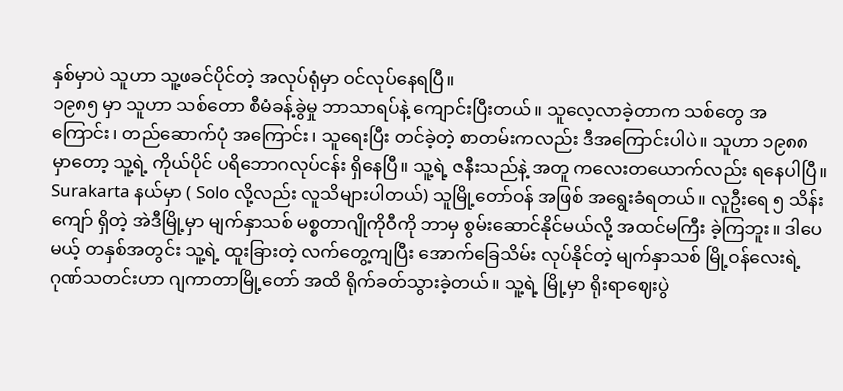နှစ်မှာပဲ သူဟာ သူ့ဖခင်ပိုင်တဲ့ အလုပ်ရုံမှာ ဝင်လုပ်နေရပြီ။
၁၉၈၅ မှာ သူဟာ သစ်တော စီမံခန့်ခွဲမှု ဘာသာရပ်နဲ့ ကျောင်းပြီးတယ်။ သူလေ့လာခဲ့တာက သစ်တွေ အကြောင်း၊ တည်ဆောက်ပုံ အကြောင်း၊ သူရေးပြီး တင်ခဲ့တဲ့ စာတမ်းကလည်း ဒီအကြောင်းပါပဲ။ သူဟာ ၁၉၈၈ မှာတော့ သူ့ရဲ့ ကိုယ်ပိုင် ပရိဘောဂလုပ်ငန်း ရှိနေပြီ။ သူ့ရဲ့ ဇနီးသည်နဲ့ အတူ ကလေးတယောက်လည်း ရနေပါပြီ။ Surakarta နယ်မှာ ( Solo လို့လည်း လူသိများပါတယ်) သူမြို့တော်ဝန် အဖြစ် အရွေးခံရတယ်။ လူဦးရေ ၅ သိန်း ကျော် ရှိတဲ့ အဲဒီမြို့မှာ မျက်နှာသစ် မစ္စတာဂျိုကိုဝီကို ဘာမှ စွမ်းဆောင်နိုင်မယ်လို့ အထင်မကြီး ခဲ့ကြဘူး။ ဒါပေမယ့် တနှစ်အတွင်း သူ့ရဲ့ ထူးခြားတဲ့ လက်တွေ့ကျပြီး အောက်ခြေသိမ်း လုပ်နိုင်တဲ့ မျက်နှာသစ် မြို့ဝန်လေးရဲ့ ဂုဏ်သတင်းဟာ ဂျကာတာမြို့တော် အထိ ရိုက်ခတ်သွားခဲ့တယ်။ သူ့ရဲ့ မြို့မှာ ရိုးရာဈေးပွဲ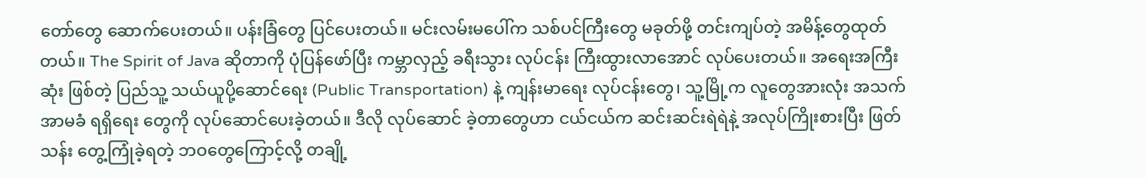တော်တွေ ဆောက်ပေးတယ်။ ပန်းခြံတွေ ပြင်ပေးတယ်။ မင်းလမ်းမပေါ်က သစ်ပင်ကြီးတွေ မခုတ်ဖို့ တင်းကျပ်တဲ့ အမိန့်တွေထုတ်တယ်။ The Spirit of Java ဆိုတာကို ပုံပြန်ဖော်ပြီး ကမ္ဘာလှည့် ခရီးသွား လုပ်ငန်း ကြီးထွားလာအောင် လုပ်ပေးတယ်။ အရေးအကြီးဆုံး ဖြစ်တဲ့ ပြည်သူ့ သယ်ယူပို့ဆောင်ရေး (Public Transportation) နဲ့ ကျန်းမာရေး လုပ်ငန်းတွေ၊ သူ့မြို့က လူတွေအားလုံး အသက်အာမခံ ရရှိရေး တွေကို လုပ်ဆောင်ပေးခဲ့တယ်။ ဒီလို လုပ်ဆောင် ခဲ့တာတွေဟာ ငယ်ငယ်က ဆင်းဆင်းရဲရဲနဲ့ အလုပ်ကြိုးစားပြီး ဖြတ်သန်း တွေ့ကြုံခဲ့ရတဲ့ ဘဝတွေကြောင့်လို့ တချို့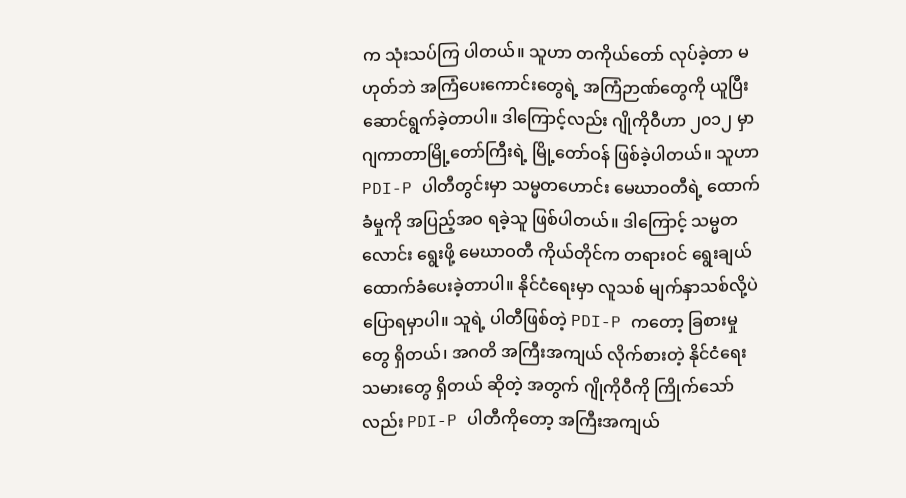က သုံးသပ်ကြ ပါတယ်။ သူဟာ တကိုယ်တော် လုပ်ခဲ့တာ မဟုတ်ဘဲ အကြံပေးကောင်းတွေရဲ့ အကြံဉာဏ်တွေကို ယူပြီး ဆောင်ရွက်ခဲ့တာပါ။ ဒါကြောင့်လည်း ဂျိုကိုဝီဟာ ၂၀၁၂ မှာ ဂျကာတာမြို့တော်ကြီးရဲ့ မြို့တော်ဝန် ဖြစ်ခဲ့ပါတယ်။ သူဟာ PDI-P ပါတီတွင်းမှာ သမ္မတဟောင်း မေဃာဝတီရဲ့ ထောက်ခံမှုကို အပြည့်အဝ ရခဲ့သူ ဖြစ်ပါတယ်။ ဒါကြောင့် သမ္မတလောင်း ရွေးဖို့ မေဃာဝတီ ကိုယ်တိုင်က တရားဝင် ရွေးချယ် ထောက်ခံပေးခဲ့တာပါ။ နိုင်ငံရေးမှာ လူသစ် မျက်နှာသစ်လို့ပဲ ပြောရမှာပါ။ သူရဲ့ ပါတီဖြစ်တဲ့ PDI-P ကတော့ ခြစားမှုတွေ ရှိတယ်၊ အဂတိ အကြီးအကျယ် လိုက်စားတဲ့ နိုင်ငံရေး သမားတွေ ရှိတယ် ဆိုတဲ့ အတွက် ဂျိုကိုဝီကို ကြိုက်သော်လည်း PDI-P ပါတီကိုတော့ အကြီးအကျယ်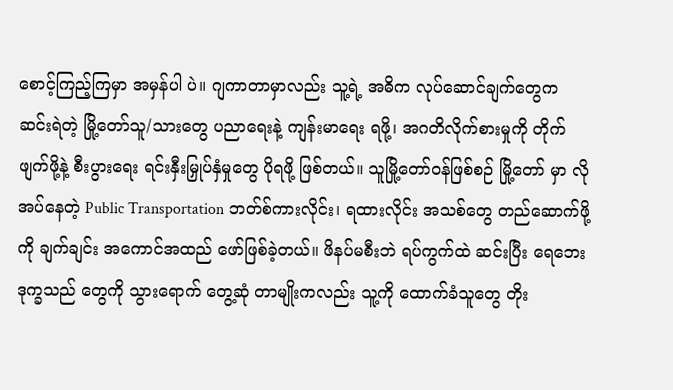စောင့်ကြည့်ကြမှာ အမှန်ပါ ပဲ။ ဂျကာတာမှာလည်း သူ့ရဲ့ အဓိက လုပ်ဆောင်ချက်တွေက ဆင်းရဲတဲ့ မြို့တော်သူ/သားတွေ ပညာရေးနဲ့ ကျန်းမာရေး ရဖို့၊ အဂတိလိုက်စားမှုကို တိုက်ဖျက်ဖို့နဲ့ စီးပွားရေး ရင်းနှီးမြှုပ်နှံမှုတွေ ပိုရဖို့ ဖြစ်တယ်။ သူမြို့တော်ဝန်ဖြစ်စဉ် မြို့တော် မှာ လိုအပ်နေတဲ့ Public Transportation ဘတ်စ်ကားလိုင်း၊ ရထားလိုင်း အသစ်တွေ တည်ဆောက်ဖို့ကို ချက်ချင်း အကောင်အထည် ဖော်ဖြစ်ခဲ့တယ်။ ဖိနပ်မစီးဘဲ ရပ်ကွက်ထဲ ဆင်းပြီး ရေဘေးဒုက္ခသည် တွေကို သွားရောက် တွေ့ဆုံ တာမျိုးကလည်း သူ့ကို ထောက်ခံသူတွေ တိုး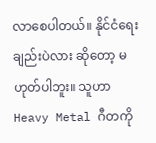လာစေပါတယ်။ နိုင်ငံရေးချည်းပဲလား ဆိုတော့ မဟုတ်ပါဘူး။ သူဟာ Heavy Metal ဂီတကို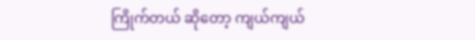ကြိုက်တယ် ဆိုတော့ ကျယ်ကျယ်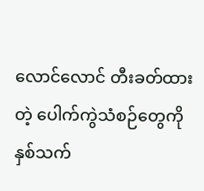လောင်လောင် တီးခတ်ထားတဲ့ ပေါက်ကွဲသံစဉ်တွေကို နှစ်သက်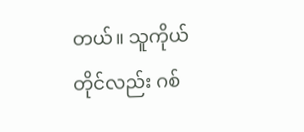တယ်။ သူကိုယ်တိုင်လည်း ဂစ်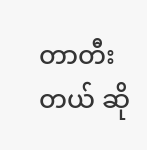တာတီးတယ် ဆို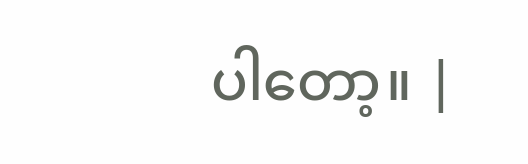ပါတော့။ |